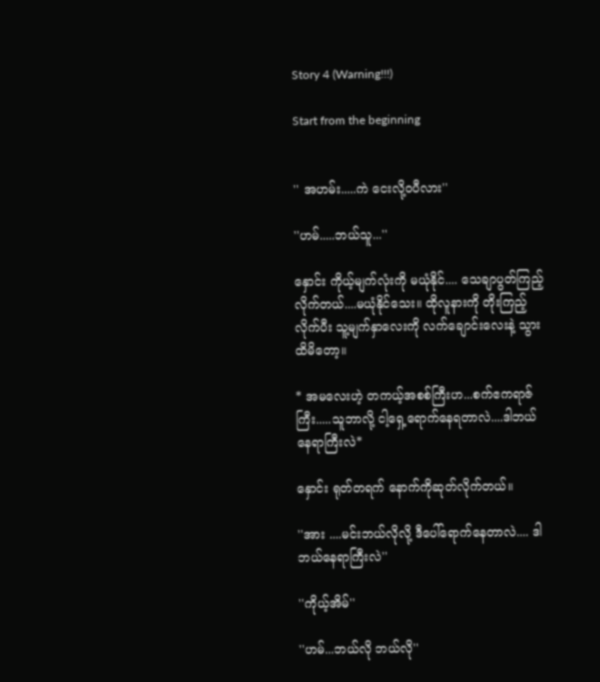Story 4 (Warning!!!)

Start from the beginning


'' အဟမ်း.....ကဲ ငေးလို့ဝပီလား''

''ဟမ်.....ဘယ်သူ...''

နှောင်း ကိုယ့်မျက်လုံးကို မယုံနိုင်.... သေချာပွတ်ကြည့်လိုက်တယ်....မယုံနိုင်သေး။ ထိုလူနားကို တိုးကြည့်လိုက်ပီး သူ့မျက်နှာလေးကို လက်ချောင်းလေးနဲ့ သွားထိမိတော့။

* အမလေးဟဲ့ တကယ့်အစစ်ကြီးဟ...စက်ဧကရာဇ် ကြီး.....သူဘာလို့ ငါ့ရှေ့ရောက်နေရတာလဲ....ဒါဘယ်နေရာကြီးလဲ*

နှောင်း ရုတ်တရက် နောက်ကိုဆုတ်လိုက်တယ်။

''အား ....မင်းဘယ်လိုလို့ ဒီပေါ်ရောက်နေတာလဲ.... ဒါဘယ်နေရာကြီးလဲ''

''ကိုယ့်အိမ်''

''ဟမ်...ဘယ်လို ဘယ်လို''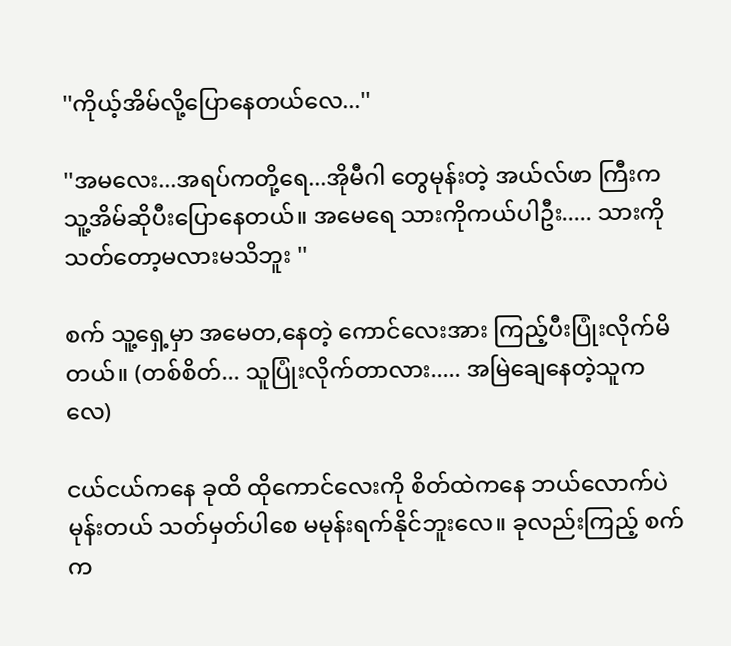''ကိုယ့်အိမ်လို့ပြောနေတယ်လေ...''

''အမလေး...အရပ်ကတို့ရေ...အိုမီဂါ တွေမုန်းတဲ့ အယ်လ်ဖာ ကြီးက သူ့အိမ်ဆိုပီးပြောနေတယ်။ အမေရေ သားကိုကယ်ပါဦး..... သားကို သတ်တော့မလားမသိဘူး ''

စက် သူ့ရှေ့မှာ အမေတ,နေတဲ့ ကောင်လေးအား ကြည့်ပီးပြုံးလိုက်မိတယ်။ (တစ်စိတ်... သူပြုံးလိုက်တာလား..... အမြဲချေနေတဲ့သူကလေ)

ငယ်ငယ်ကနေ ခုထိ ထိုကောင်လေးကို စိတ်ထဲကနေ ဘယ်လောက်ပဲမုန်းတယ် သတ်မှတ်ပါစေ မမုန်းရက်နိုင်ဘူးလေ။ ခုလည်းကြည့် စက်က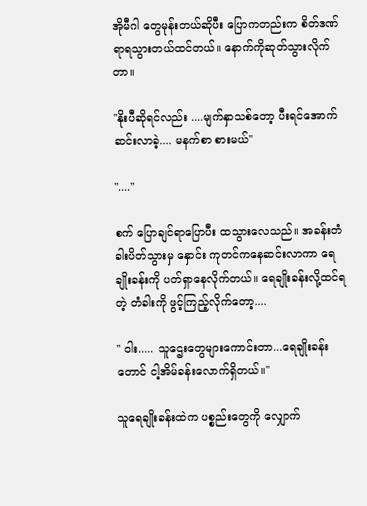အိုမီဂါ တွေမုန်းတယ်ဆိုပီး ပြောကတည်းက စိတ်ဒဏ်ရာရသွားတယ်ထင်တယ်။ နောက်ကိုဆုတ်သွားလိုက်တာ။

''နိုးပီဆိုရင်လည်း ....မျက်နှာသစ်တော့ ပီးရင်အောက်ဆင်းလာခဲ့.... မနက်စာ စားမယ်''

''....''

စက် ပြောချင်ရာပြောပီး ထသွားလေသည်။ အခန်းတံခါးပိတ်သွားမှ နှောင်း ကုတင်ကနေဆင်းလာကာ ရေချိုးခန်းကို ပတ်ရှာနေလိုက်တယ်။ ရေချိုးခန်းလို့ထင်ရတဲ့ တံခါးကို ဖွင့်ကြည့်လိုက်တော့....

'' ဝါး..... သူဌေးတွေများကောင်းတာ...ရေချိုးခန်းတောင် ငါ့အိမ်ခန်းလောက်ရှိတယ်။''

သူရေချိုးခန်းထဲက ပစ္စည်းတွေကို လျှောက်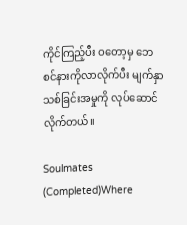ကိုင်ကြည့်ပီး ဝတော့မှ ဘေစင်နားကိုလာလိုက်ပီး မျက်နှာသစ်ခြင်းအမှုကို လုပ်ဆောင်လိုက်တယ်။

Soulmates (Completed)Where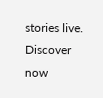stories live. Discover now